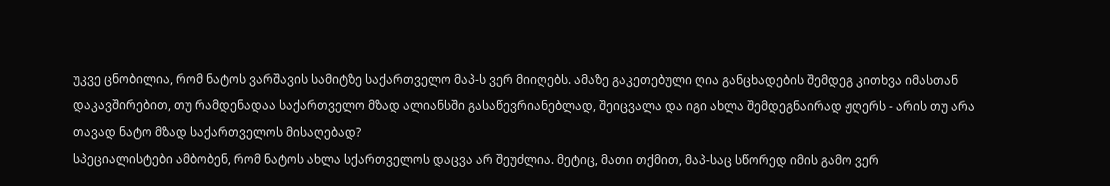უკვე ცნობილია, რომ ნატოს ვარშავის სამიტზე საქართველო მაპ-ს ვერ მიიღებს. ამაზე გაკეთებული ღია განცხადების შემდეგ კითხვა იმასთან დაკავშირებით, თუ რამდენადაა საქართველო მზად ალიანსში გასაწევრიანებლად, შეიცვალა და იგი ახლა შემდეგნაირად ჟღერს - არის თუ არა თავად ნატო მზად საქართველოს მისაღებად?
სპეციალისტები ამბობენ, რომ ნატოს ახლა სქართველოს დაცვა არ შეუძლია. მეტიც, მათი თქმით, მაპ-საც სწორედ იმის გამო ვერ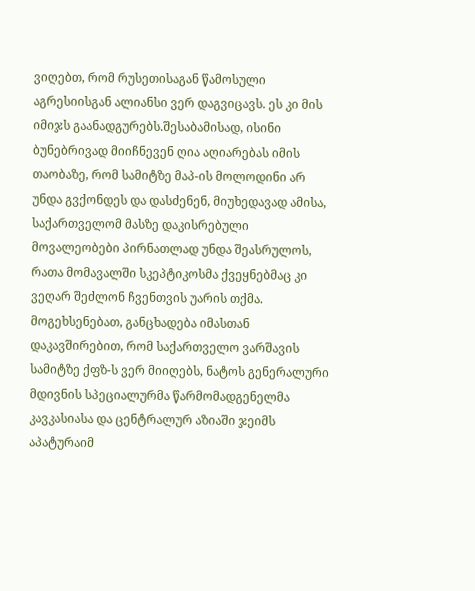ვიღებთ, რომ რუსეთისაგან წამოსული აგრესიისგან ალიანსი ვერ დაგვიცავს. ეს კი მის იმიჯს გაანადგურებს.შესაბამისად, ისინი ბუნებრივად მიიჩნევენ ღია აღიარებას იმის თაობაზე, რომ სამიტზე მაპ-ის მოლოდინი არ უნდა გვქონდეს და დასძენენ, მიუხედავად ამისა, საქართველომ მასზე დაკისრებული მოვალეობები პირნათლად უნდა შეასრულოს, რათა მომავალში სკეპტიკოსმა ქვეყნებმაც კი ვეღარ შეძლონ ჩვენთვის უარის თქმა.
მოგეხსენებათ, განცხადება იმასთან დაკავშირებით, რომ საქართველო ვარშავის სამიტზე ქფზ-ს ვერ მიიღებს, ნატოს გენერალური მდივნის სპეციალურმა წარმომადგენელმა კავკასიასა და ცენტრალურ აზიაში ჯეიმს აპატურაიმ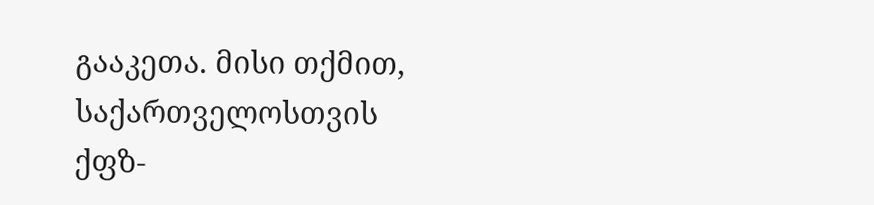გააკეთა. მისი თქმით, საქართველოსთვის ქფზ-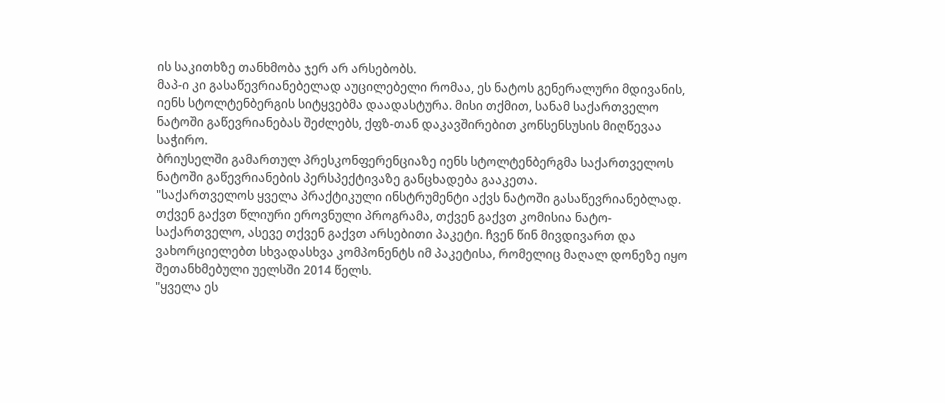ის საკითხზე თანხმობა ჯერ არ არსებობს.
მაპ-ი კი გასაწევრიანებელად აუცილებელი რომაა, ეს ნატოს გენერალური მდივანის, იენს სტოლტენბერგის სიტყვებმა დაადასტურა. მისი თქმით, სანამ საქართველო ნატოში გაწევრიანებას შეძლებს, ქფზ-თან დაკავშირებით კონსენსუსის მიღწევაა საჭირო.
ბრიუსელში გამართულ პრესკონფერენციაზე იენს სტოლტენბერგმა საქართველოს ნატოში გაწევრიანების პერსპექტივაზე განცხადება გააკეთა.
"საქართველოს ყველა პრაქტიკული ინსტრუმენტი აქვს ნატოში გასაწევრიანებლად. თქვენ გაქვთ წლიური ეროვნული პროგრამა, თქვენ გაქვთ კომისია ნატო-საქართველო, ასევე თქვენ გაქვთ არსებითი პაკეტი. ჩვენ წინ მივდივართ და ვახორციელებთ სხვადასხვა კომპონენტს იმ პაკეტისა, რომელიც მაღალ დონეზე იყო შეთანხმებული უელსში 2014 წელს.
"ყველა ეს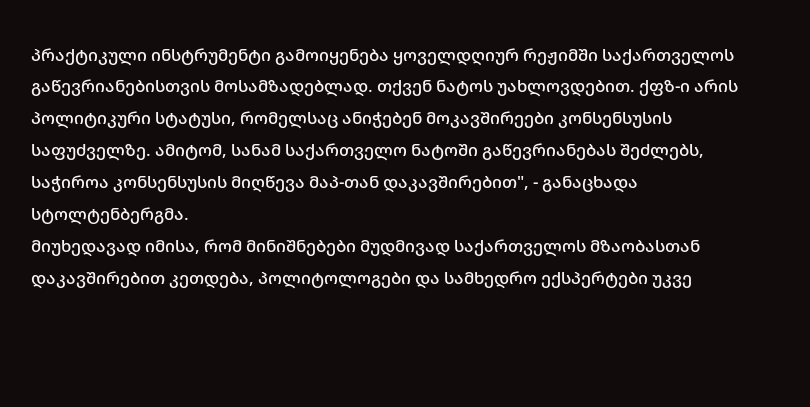პრაქტიკული ინსტრუმენტი გამოიყენება ყოველდღიურ რეჟიმში საქართველოს გაწევრიანებისთვის მოსამზადებლად. თქვენ ნატოს უახლოვდებით. ქფზ-ი არის პოლიტიკური სტატუსი, რომელსაც ანიჭებენ მოკავშირეები კონსენსუსის საფუძველზე. ამიტომ, სანამ საქართველო ნატოში გაწევრიანებას შეძლებს, საჭიროა კონსენსუსის მიღწევა მაპ-თან დაკავშირებით", - განაცხადა სტოლტენბერგმა.
მიუხედავად იმისა, რომ მინიშნებები მუდმივად საქართველოს მზაობასთან დაკავშირებით კეთდება, პოლიტოლოგები და სამხედრო ექსპერტები უკვე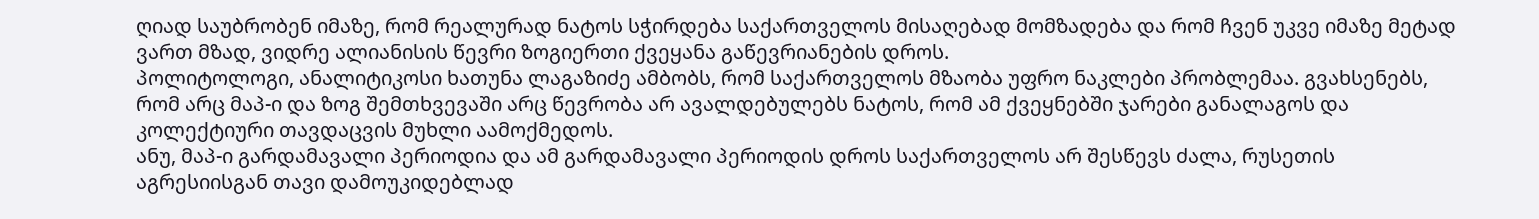ღიად საუბრობენ იმაზე, რომ რეალურად ნატოს სჭირდება საქართველოს მისაღებად მომზადება და რომ ჩვენ უკვე იმაზე მეტად ვართ მზად, ვიდრე ალიანისის წევრი ზოგიერთი ქვეყანა გაწევრიანების დროს.
პოლიტოლოგი, ანალიტიკოსი ხათუნა ლაგაზიძე ამბობს, რომ საქართველოს მზაობა უფრო ნაკლები პრობლემაა. გვახსენებს, რომ არც მაპ-ი და ზოგ შემთხვევაში არც წევრობა არ ავალდებულებს ნატოს, რომ ამ ქვეყნებში ჯარები განალაგოს და კოლექტიური თავდაცვის მუხლი აამოქმედოს.
ანუ, მაპ-ი გარდამავალი პერიოდია და ამ გარდამავალი პერიოდის დროს საქართველოს არ შესწევს ძალა, რუსეთის აგრესიისგან თავი დამოუკიდებლად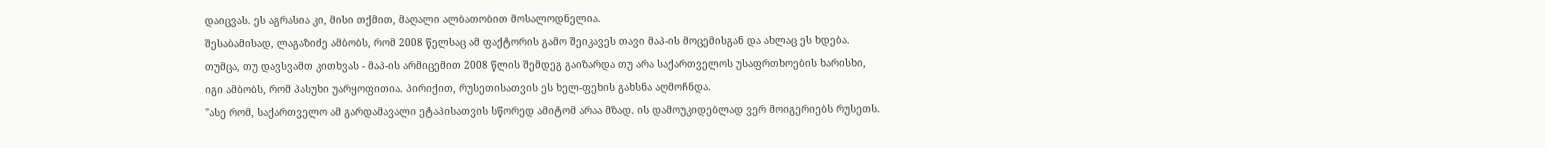დაიცვას. ეს აგრასია კი, მისი თქმით, მაღალი ალბათობით მოსალოდნელია.
შესაბამისად, ლაგაზიძე ამბობს, რომ 2008 წელსაც ამ ფაქტორის გამო შეიკავეს თავი მაპ-ის მოცემისგან და ახლაც ეს ხდება. თუმცა, თუ დავსვამთ კითხვას - მაპ-ის არმიცემით 2008 წლის შემდეგ გაიზარდა თუ არა საქართველოს უსაფრთხოების ხარისხი, იგი ამბობს, რომ პასუხი უარყოფითია. პირიქით, რუსეთისათვის ეს ხელ-ფეხის გახსნა აღმოჩნდა.
"ასე რომ, საქართველო ამ გარდამავალი ეტაპისათვის სწორედ ამიტომ არაა მზად. ის დამოუკიდებლად ვერ მოიგერიებს რუსეთს.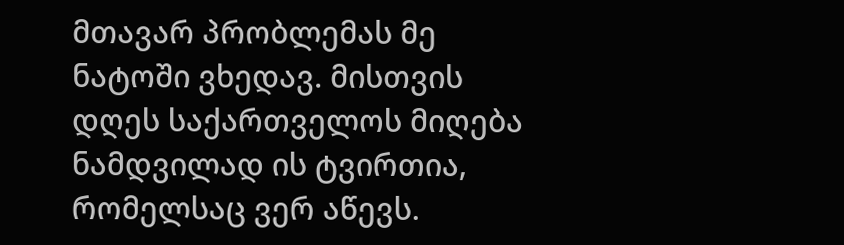მთავარ პრობლემას მე ნატოში ვხედავ. მისთვის დღეს საქართველოს მიღება ნამდვილად ის ტვირთია, რომელსაც ვერ აწევს.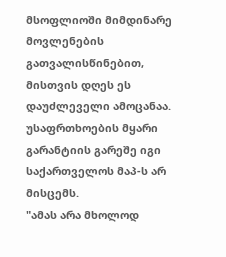მსოფლიოში მიმდინარე მოვლენების გათვალისწინებით, მისთვის დღეს ეს დაუძლეველი ამოცანაა. უსაფრთხოების მყარი გარანტიის გარეშე იგი საქართველოს მაპ-ს არ მისცემს.
"ამას არა მხოლოდ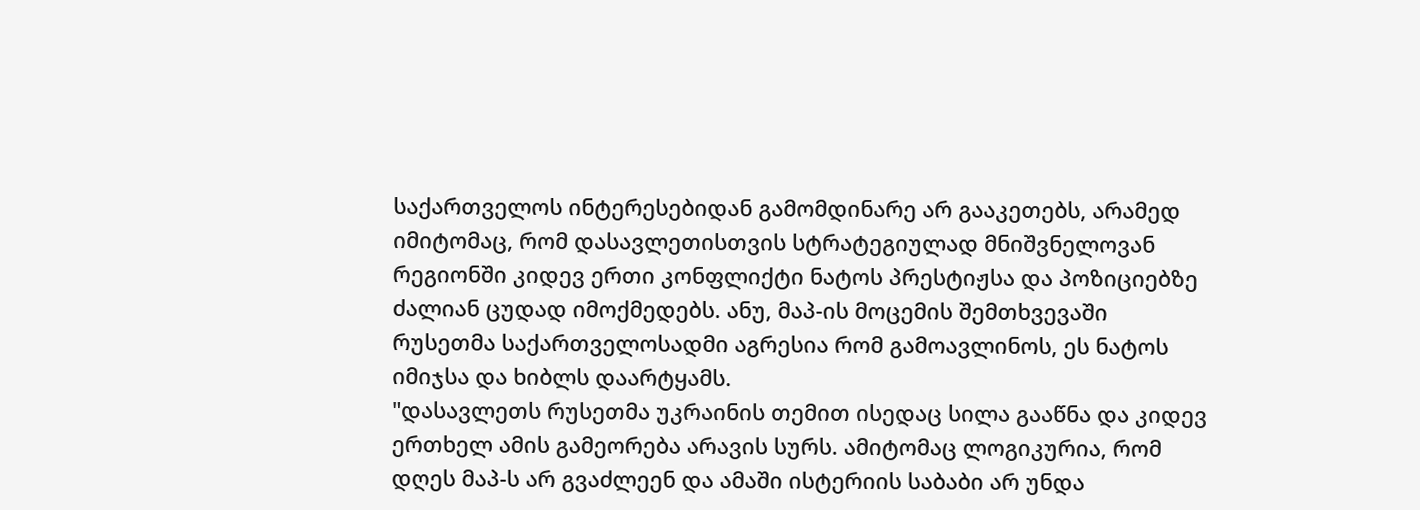საქართველოს ინტერესებიდან გამომდინარე არ გააკეთებს, არამედ იმიტომაც, რომ დასავლეთისთვის სტრატეგიულად მნიშვნელოვან რეგიონში კიდევ ერთი კონფლიქტი ნატოს პრესტიჟსა და პოზიციებზე ძალიან ცუდად იმოქმედებს. ანუ, მაპ-ის მოცემის შემთხვევაში რუსეთმა საქართველოსადმი აგრესია რომ გამოავლინოს, ეს ნატოს იმიჯსა და ხიბლს დაარტყამს.
"დასავლეთს რუსეთმა უკრაინის თემით ისედაც სილა გააწნა და კიდევ ერთხელ ამის გამეორება არავის სურს. ამიტომაც ლოგიკურია, რომ დღეს მაპ-ს არ გვაძლეენ და ამაში ისტერიის საბაბი არ უნდა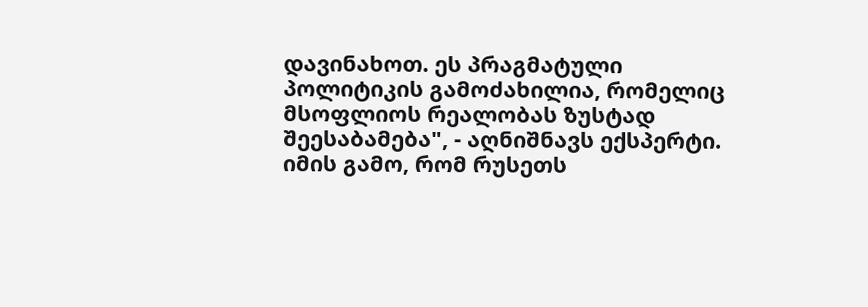დავინახოთ. ეს პრაგმატული პოლიტიკის გამოძახილია, რომელიც მსოფლიოს რეალობას ზუსტად შეესაბამება", - აღნიშნავს ექსპერტი.
იმის გამო, რომ რუსეთს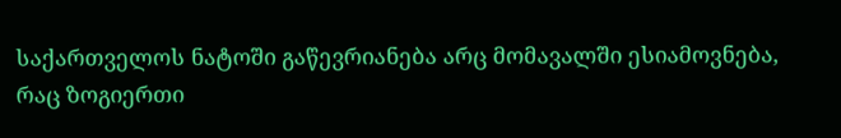საქართველოს ნატოში გაწევრიანება არც მომავალში ესიამოვნება, რაც ზოგიერთი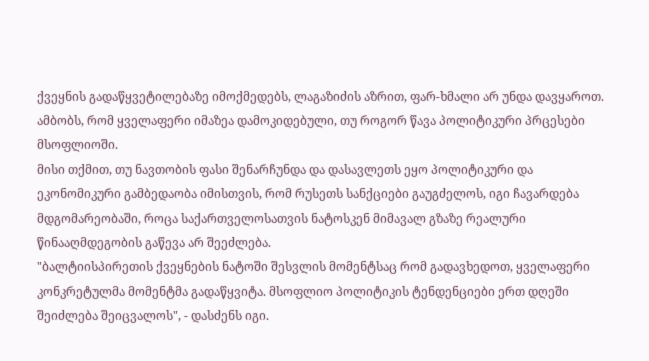ქვეყნის გადაწყვეტილებაზე იმოქმედებს, ლაგაზიძის აზრით, ფარ-ხმალი არ უნდა დავყაროთ. ამბობს, რომ ყველაფერი იმაზეა დამოკიდებული, თუ როგორ წავა პოლიტიკური პრცესები მსოფლიოში.
მისი თქმით, თუ ნავთობის ფასი შენარჩუნდა და დასავლეთს ეყო პოლიტიკური და ეკონომიკური გამბედაობა იმისთვის, რომ რუსეთს სანქციები გაუგძელოს, იგი ჩავარდება მდგომარეობაში, როცა საქართველოსათვის ნატოსკენ მიმავალ გზაზე რეალური წინააღმდეგობის გაწევა არ შეეძლება.
"ბალტიისპირეთის ქვეყნების ნატოში შესვლის მომენტსაც რომ გადავხედოთ, ყველაფერი კონკრეტულმა მომენტმა გადაწყვიტა. მსოფლიო პოლიტიკის ტენდენციები ერთ დღეში შეიძლება შეიცვალოს", - დასძენს იგი.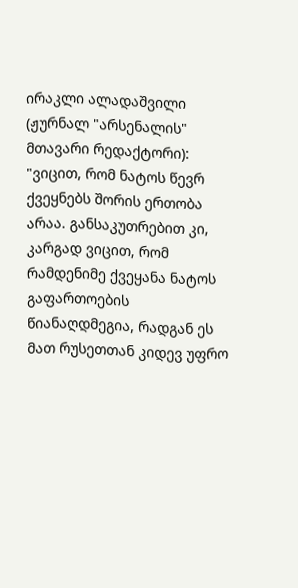ირაკლი ალადაშვილი (ჟურნალ "არსენალის" მთავარი რედაქტორი): "ვიცით, რომ ნატოს წევრ ქვეყნებს შორის ერთობა არაა. განსაკუთრებით კი, კარგად ვიცით, რომ რამდენიმე ქვეყანა ნატოს გაფართოების წიანაღდმეგია, რადგან ეს მათ რუსეთთან კიდევ უფრო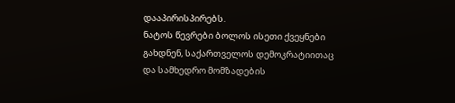დააპირისპირებს.
ნატოს წევრები ბოლოს ისეთი ქვეყნები გახდნენ, საქართველოს დემოკრატიითაც და სამხედრო მომზადების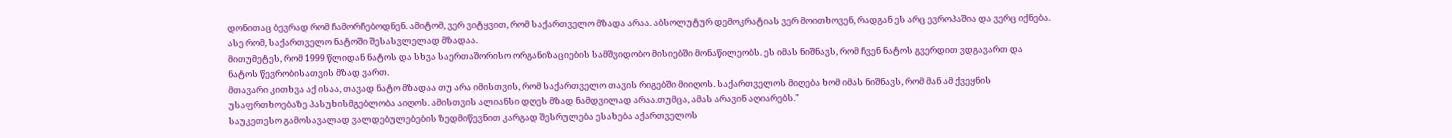დონითაც ბევრად რომ ჩამორჩებოდნენ. ამიტომ, ვერ ვიტყვით, რომ საქართველო მზადა არაა. აბსოლუტურ დემოკრატიას ვერ მოითხოვენ, რადგან ეს არც ევროპაშია და ვერც იქნება. ასე რომ, საქართველო ნატოში შესასვლელად მზადაა.
მითუმეტეს, რომ 1999 წლიდან ნატოს და სხვა საერთაშორისო ორგანიზაციების სამშვიდობო მისიებში მონაწილეობს. ეს იმას ნიშნავს, რომ ჩვენ ნატოს გვერდით ვდგავართ და ნატოს წევრობისათვის მზად ვართ.
მთავარი კითხვა აქ ისაა, თავად ნატო მზადაა თუ არა იმისთვის, რომ საქართველო თავის რიგებში მიიღოს. საქართველოს მიღება ხომ იმას ნიშნავს, რომ მან ამ ქვეყნის უსაფრთხოებაზე პასუხისმგებლობა აიღოს. ამისთვის ალიანსი დღეს მზად ნამდვილად არაა.თუმცა, ამას არავინ აღიარებს."
საუკეთესო გამოსავალად ვალდებულებების ზედმიწევნით კარგად შესრულება ესახება აქართველოს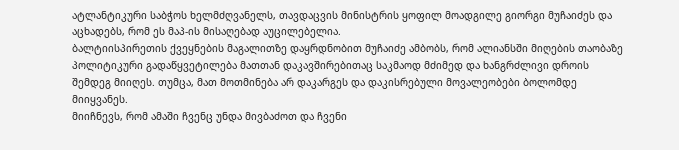ატლანტიკური საბჭოს ხელმძღვანელს, თავდაცვის მინისტრის ყოფილ მოადგილე გიორგი მუჩაიძეს და აცხადებს, რომ ეს მაპ-ის მისაღებად აუცილებელია.
ბალტიისპირეთის ქვეყნების მაგალითზე დაყრდნობით მუჩაიძე ამბობს, რომ ალიანსში მიღების თაობაზე პოლიტიკური გადაწყვეტილება მათთან დაკავშირებითაც საკმაოდ მძიმედ და ხანგრძლივი დროის შემდეგ მიიღეს. თუმცა, მათ მოთმინება არ დაკარგეს და დაკისრებული მოვალეობები ბოლომდე მიიყვანეს.
მიიჩნევს, რომ ამაში ჩვენც უნდა მივბაძოთ და ჩვენი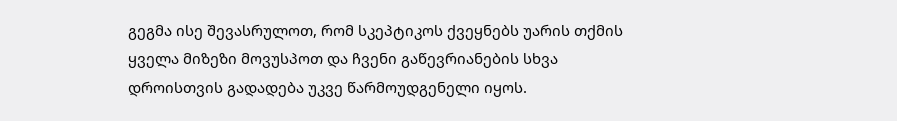გეგმა ისე შევასრულოთ, რომ სკეპტიკოს ქვეყნებს უარის თქმის ყველა მიზეზი მოვუსპოთ და ჩვენი გაწევრიანების სხვა დროისთვის გადადება უკვე წარმოუდგენელი იყოს.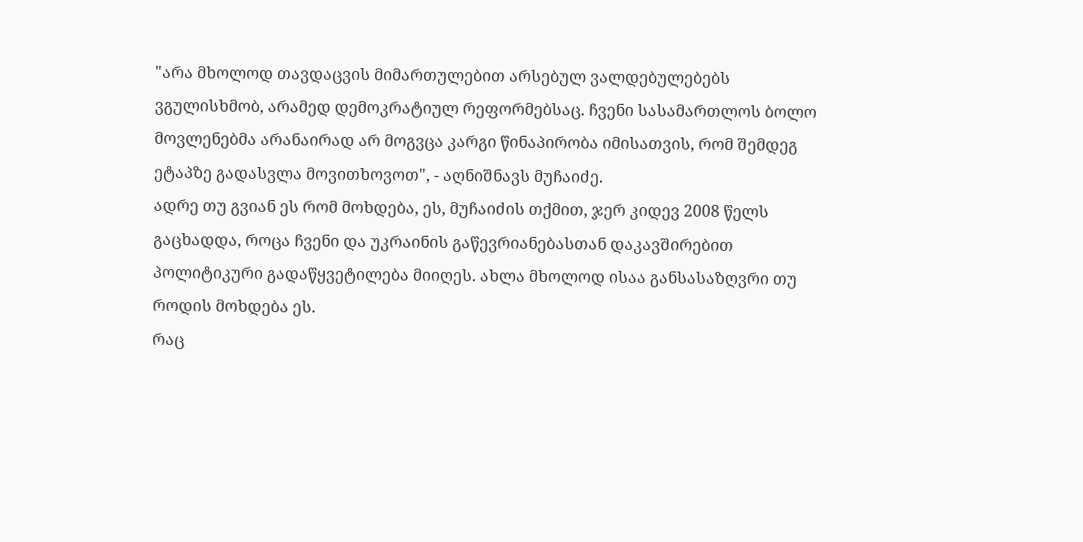"არა მხოლოდ თავდაცვის მიმართულებით არსებულ ვალდებულებებს ვგულისხმობ, არამედ დემოკრატიულ რეფორმებსაც. ჩვენი სასამართლოს ბოლო მოვლენებმა არანაირად არ მოგვცა კარგი წინაპირობა იმისათვის, რომ შემდეგ ეტაპზე გადასვლა მოვითხოვოთ", - აღნიშნავს მუჩაიძე.
ადრე თუ გვიან ეს რომ მოხდება, ეს, მუჩაიძის თქმით, ჯერ კიდევ 2008 წელს გაცხადდა, როცა ჩვენი და უკრაინის გაწევრიანებასთან დაკავშირებით პოლიტიკური გადაწყვეტილება მიიღეს. ახლა მხოლოდ ისაა განსასაზღვრი თუ როდის მოხდება ეს.
რაც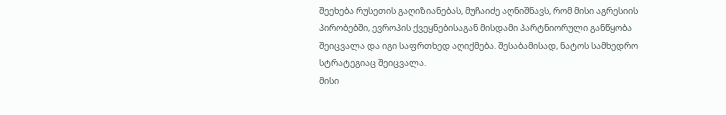შეეხება რუსეთის გაღიზიანებას, მუჩაიძე აღნიშნავს, რომ მისი აგრესიის პირობებში, ევროპის ქვეყნებისაგან მისდამი პარტნიორული განწყობა შეიცვალა და იგი საფრთხედ აღიქმება. შესაბამისად, ნატოს სამხედრო სტრატეგიაც შეიცვალა.
მისი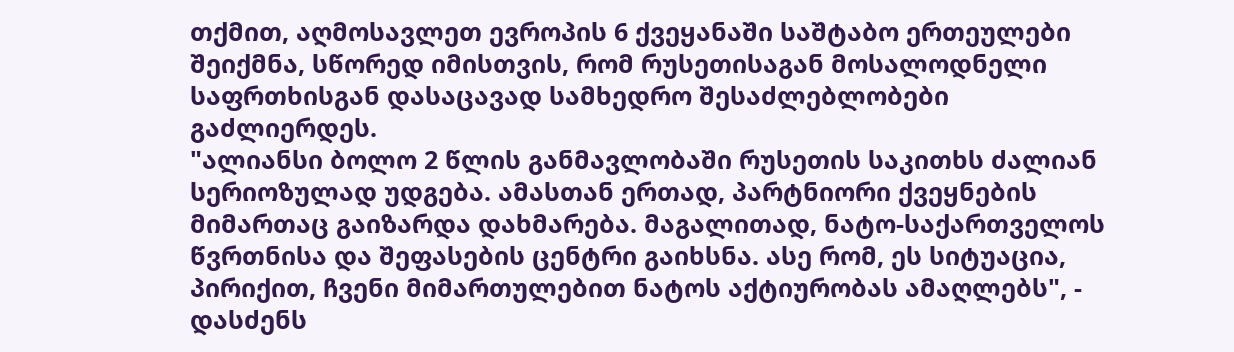თქმით, აღმოსავლეთ ევროპის 6 ქვეყანაში საშტაბო ერთეულები შეიქმნა, სწორედ იმისთვის, რომ რუსეთისაგან მოსალოდნელი საფრთხისგან დასაცავად სამხედრო შესაძლებლობები გაძლიერდეს.
"ალიანსი ბოლო 2 წლის განმავლობაში რუსეთის საკითხს ძალიან სერიოზულად უდგება. ამასთან ერთად, პარტნიორი ქვეყნების მიმართაც გაიზარდა დახმარება. მაგალითად, ნატო-საქართველოს წვრთნისა და შეფასების ცენტრი გაიხსნა. ასე რომ, ეს სიტუაცია, პირიქით, ჩვენი მიმართულებით ნატოს აქტიურობას ამაღლებს", - დასძენს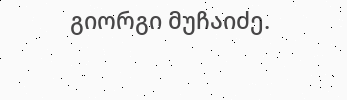გიორგი მუჩაიძე.